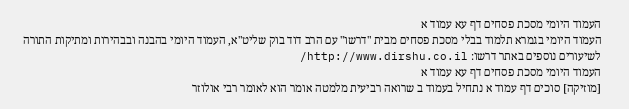העמוד היומי מסכת פסחים דף עא עמוד א
העמוד היומי בגמרא תלמוד בבלי מסכת פסחים מבית "דרשו" עם הרב דוד בוק שליט"א, העמוד היומי בהבנה ובבהירות ומתיקות התורה
לשיעורים נוספים באתר דרשו: http://www.dirshu.co.il/
העמוד היומי מסכת פסחים דף עא עמוד א
[מוזיקה] סוכים דף עמוד א נתחיל בעמוד ב שרואה רביעית מלמטה אומר הוא לאומר רבי אולוזר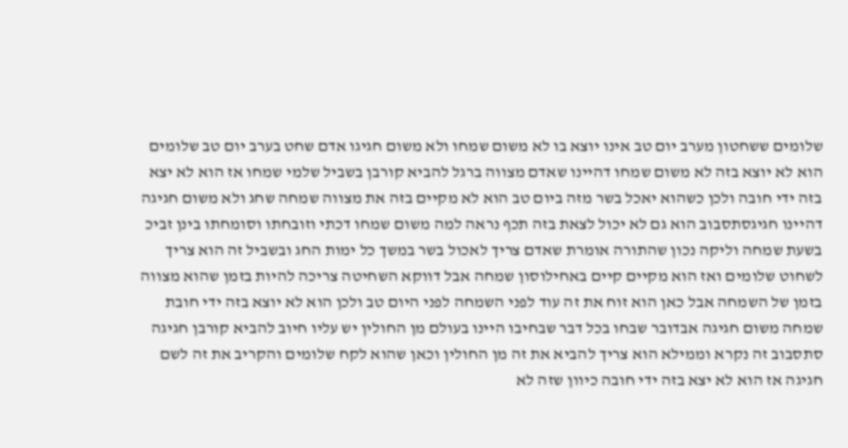שלומים ששחטון מערב יום טב אינו יוצא בו לא משום שמחו ולא משום חגיגו אדם שחט בערב יום טב שלומים הוא לא יוצא בזה לא משום שמחו דהיינו שאדם מצווה ברגל להביא קורבן בשביל שלמי שמחו אז הוא לא יצא בזה ידי חובה ולכן כשהוא יאכל בשר מזה ביום טב הוא לא מקיים בזה את מצווה שמחה שחג ולא משום חגיגה דהיינו חגיגסתסבוב הוא גם לא יכול לצאת בזה תכף נראה למה משום שמחו דכתי וזובחתו וסומחתו בינן זביכ בשעת שמחה וליקה נכון שהתורה אומרת שאדם צריך לאכול בשר במשך כל ימות החג ובשביל זה הוא צריך לשחוט שלומים ואז הוא מקיים קיים באחילוסון שמחה אבל דווקא השחיטה צריכה להיות בזמן שהוא מצווה בזמן של השמחה אבל כאן הוא זוח את זה עוד לפני השמחה לפני היום טב ולכן הוא לא יוצא בזה ידי חובת שמחה משום חגיגה אבדובר שבחו בכל דבר שבחיבו היינו בעולם מן החולין יש עליו חיוב להביא קורבן חגיגה סתסבוב זה נקרא וממילא הוא צריך להביא את זה מן החולין וכאן שהוא לקח שלומים והקריב את זה לשם חגיגה אז הוא לא יצא בזה ידי חובה כיוון שזה לא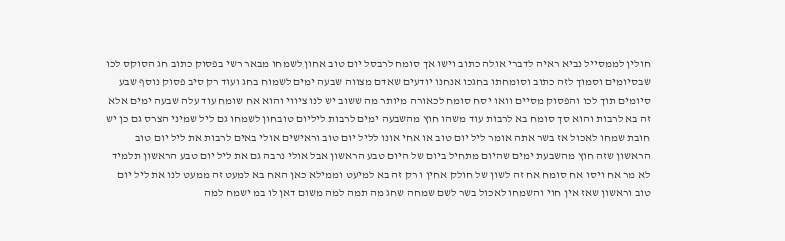חולין לממסייל נביא ראיה לדברי אולה כתוב וישו אך סומח לרבסל יום טוב אחון לשמחו מבאר רשי בפסוק כתוב חג הסוקס לכו שבסיומים וסמוך לזה כתוב וסומחתו בחגכו אנחנו יודעים שאדם מצווה שבעה ימים לשמוח בחג ועוד רק סיב פסוק נוסף שבע סיומים תוך לכו והפסוק מסיים וואו יסח סומח לכאורה מיותר מה ששוב יש לנו ציווי והוא אח שומח עוד עלה שבעה ימים אלא זה בא לרבות והוא סך סומח בא לרבות עוד משהו חוץ מהשבעה ימים לרבות ליליום טובחון לשמחו גם ליל שמיני הצרס גם כן יש חובת שמחו לאכול אז בשר אתה אומר ליל יום טוב או אחי אונו לליל יום טוב וראישים אולי באים לרבות את ליל יום טוב הראשון שזה חוץ מהשבעת ימים שהיום מתחיל ביום של היום טבע הראשון אבל אולי נרבה גם את ליל יום טבע הראשון תלמיד לא מר אח ויסו אח סומח אח זה לשון של חולק אחין ו רק זה בא למיעט וממילא כאן האח בא למעט זה ממעט לנו את ליל יום טוב וראשון שאז אין חוי והשמחו לאכול בשר לשם שמחה שחג מה תמה למה משום דאן לו במ ישמח למה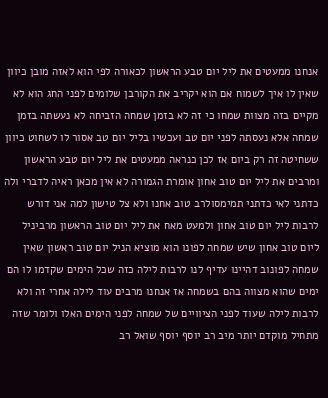אנחנו ממעטים את ליל יום טבע הראשון לכאורה לפי הוא לאזה מובן כיוון שאין לו איך לשמוח אם הוא יקריב את הקורבן שלומים לפני החג הוא לא מקיים בזה מצוות שמחו כי זה לא בזמן שמחה הזביחה לא נעשתה בזמן שמחה אלא נעסתה לפני יום טב ועכשיו בליל יום טב אסור לו לשחוט כיוון ששחיטה זה רק ביום אז לכן כנראה ממעטים את ליל יום טבע הראשון ומרבים את ליל יום טוב אחון אומרת הגמורה לא אין מכאן ראיה לדברי ולה כדתני לאי כדתני תמימסולרב טוב אחנו ולא צל טישון למה אני דורש לרבות ליל יום טוב אחון ולמעט מאח את ליל יום טוב הראשון מרביניל ליום טוב אחון שיש שמחה לפונו הוא מוציא הניל יום טוב ראשון שאין שמחה לפונוב דהיינו עדיף לנו לרבות לילה כזה שכל הימים שקדמו לו הם ימים שהוא מצווה בהם בשמחה אז אנחנו מרבים עוד לילה אחרי זה ולא לרבות לילה שעוד לפני הציוויים של שמחה לפני הימים האלו ולומר שזה מתחיל מוקדם יותר מיב רב יוסף יוסף שואל רב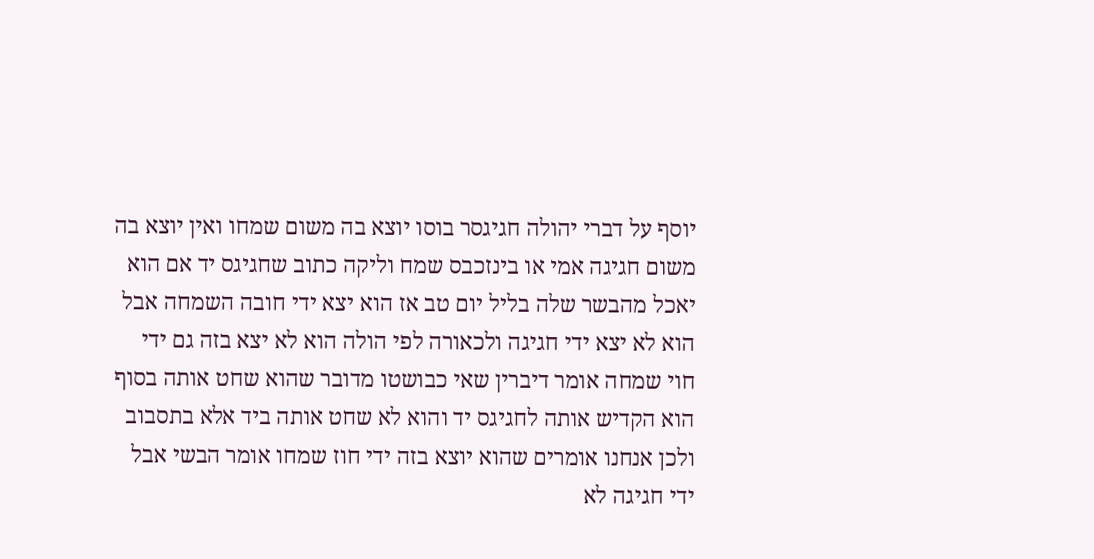יוסף על דברי יהולה חגיגסר בוסו יוצא בה משום שמחו ואין יוצא בה משום חגיגה אמי או בינזכבס שמח וליקה כתוב שחגיגס יד אם הוא יאכל מהבשר שלה בליל יום טב אז הוא יצא ידי חובה השמחה אבל הוא לא יצא ידי חגיגה ולכאורה לפי הולה הוא לא יצא בזה גם ידי חוי שמחה אומר דיברין שאי כבושטו מדובר שהוא שחט אותה בסוף הוא הקדיש אותה לחגיגס יד והוא לא שחט אותה ביד אלא בתסבוב ולכן אנחנו אומרים שהוא יוצא בזה ידי חוז שמחו אומר הבשי אבל ידי חגיגה לא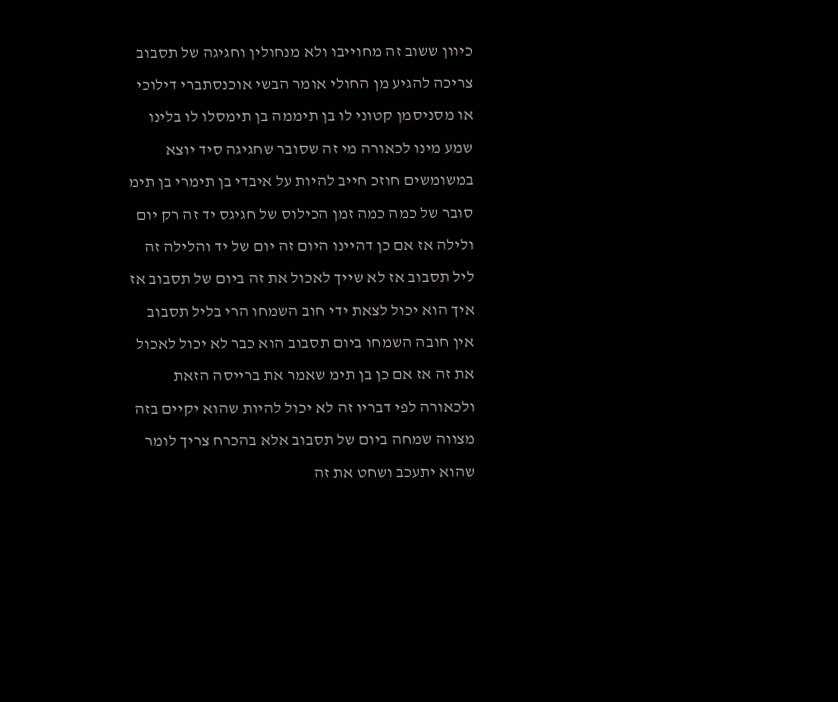כיוון ששוב זה מחוייבו ולא מנחולין וחגיגה של תסבוב צריכה להגיע מן החולי אומר הבשי אוכנסתברי דילוכי או מסניסמן קטוני לו בן תיממה בן תימסלו לו בלינו שמע מינו לכאורה מי זה שסובר שחגיגה סיד יוצא במשומשים חוזכ חייב להיות על איבדי בן תימרי בן תימ סובר של כמה כמה זמן הכילוס של חגיגס יד זה רק יום ולילה אז אם כן דהיינו היום זה יום של יד והלילה זה ליל תסבוב אז לא שייך לאכול את זה ביום של תסבוב אז איך הוא יכול לצאת ידי חוב השמחו הרי בליל תסבוב אין חובה השמחו ביום תסבוב הוא כבר לא יכול לאכול את זה אז אם כן בן תימ שאמר את ברייסה הזאת ולכאורה לפי דבריו זה לא יכול להיות שהוא יקיים בזה מצווה שמחה ביום של תסבוב אלא בהכרח צריך לומר שהוא יתעכב ושחט את זה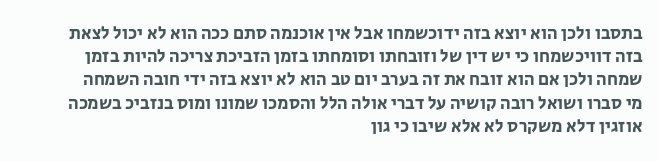בתסבו ולכן הוא יוצא בזה ידוכשמחו אבל אין אוכנמה סתם ככה הוא לא יכול לצאת בזה דוויכשמחו כי יש דין של וזובחתו וסומחתו בזמן הזביכת צריכה להיות בזמן שמחה ולכן אם הוא זובח את זה בערב יום טב הוא לא יוצא בזה ידי חובה השמחה מי סברו ושואל רובה קושיה על דברי אולה הלל והסמכו שמונו ומוס בנזביכ בשמכה אוזגין דלא משקרס לא אלא שיבו כי גון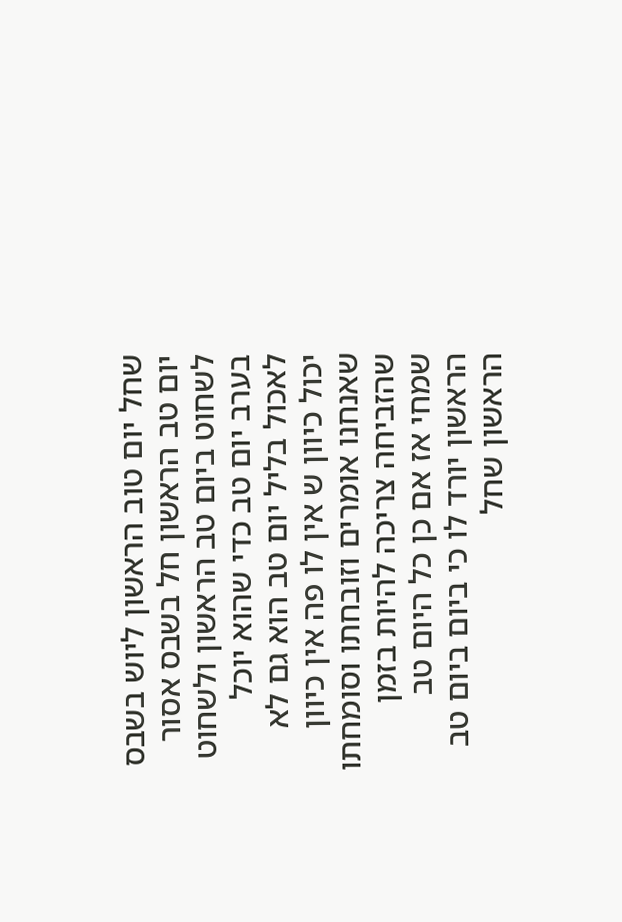שחל יום טוב הראשון ליוש בשבס יום טב הראשון חל בשבס אסור לשחוט ביום טב הראשון ולשחוט בערב יום טב כדי שהוא יוכל לאכול בליל יום טב הוא גם לא יכול כיוון ש אין לו פה אין כיוון שאנחנו אומרים וזובחתו וסומחתו שהזביחה צריכה להיות בזמן שמחי אז אם כן כל היום טב הראשון יורד לו כי ביום ביום טב הראשון שחל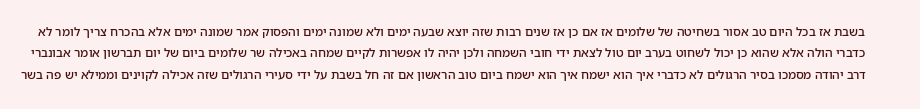בשבת אז בכל היום טב אסור בשחיטה של שלומים אז אם כן אז שנים רבות שזה יוצא שבעה ימים ולא שמונה ימים והפסוק אמר שמונה ימים אלא בהכרח צריך לומר לא כדברי הולה אלא שהוא כן יכול לשחוט בערב יום טול לצאת ידי חובי השמחה ולכן יהיה לו אפשרות לקיים שמחה באכילה שר שלומים ביום של יום תברשון אומר אבונברי דרב יהודה מסמכו בסיר הרגולים לא כדברי איך הוא ישמח איך הוא ישמח ביום טוב הראשון אם זה חל בשבת על ידי סעירי הרגולים שזה אכילה לקוינים וממילא יש פה בשר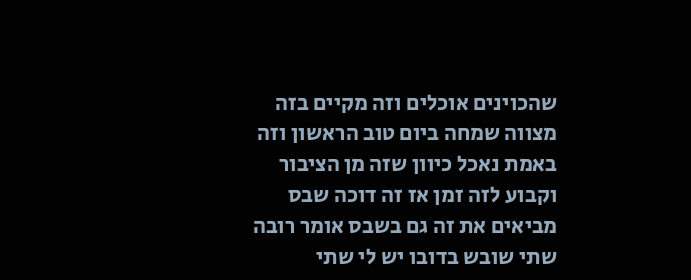שהכוינים אוכלים וזה מקיים בזה מצווה שמחה ביום טוב הראשון וזה באמת נאכל כיוון שזה מן הציבור וקבוע לזה זמן אז זה דוכה שבס מביאים את זה גם בשבס אומר רובה שתי שובש בדובו יש לי שתי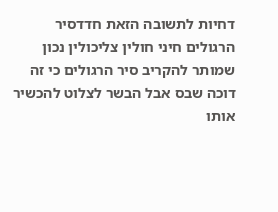דחיות לתשובה הזאת חדדסיר הרגולים חיני חולין צליכולין נכון שמותר להקריב סיר הרגולים כי זה דוכה שבס אבל הבשר לצלוט להכשיר אותו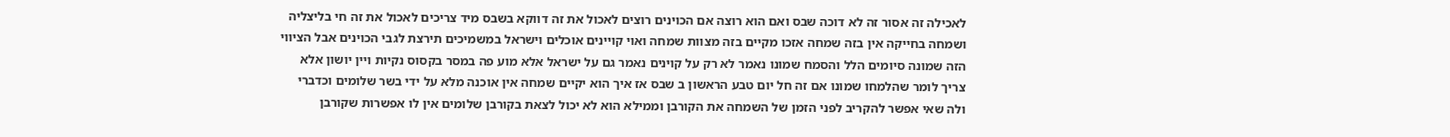לאכילה זה אסור זה לא דוכה שבס ואם הוא רוצה אם הכוינים רוצים לאכול את זה דווקא בשבס מיד צריכים לאכול את זה חי בליצליה ושמחה בחייקה אין בזה שמחה אזכו מקיים בזה מצוות שמחה ואוי קויינים אוכלים וישראל במשמיכים תירצת לגבי הכוינים אבל הציווי הזה שמונה סיומים הלל והסמח שמונו נאמר לא רק על קוינים נאמר גם על ישראל אלא מוע פה במסר בקסוס נקיות ויין יושון אלא צריך לומר שהלמחו שמונו אם זה חל יום טבע הראשון ב שבס אז איך הוא יקיים שמחה אין אוכנה מלא על ידי בשר שלומים וכדברי ולה שאי אפשר להקריב לפני הזמן של השמחה את הקורבן וממילא הוא לא יכול לצאת בקורבן שלומים אין לו אפשרות שקורבן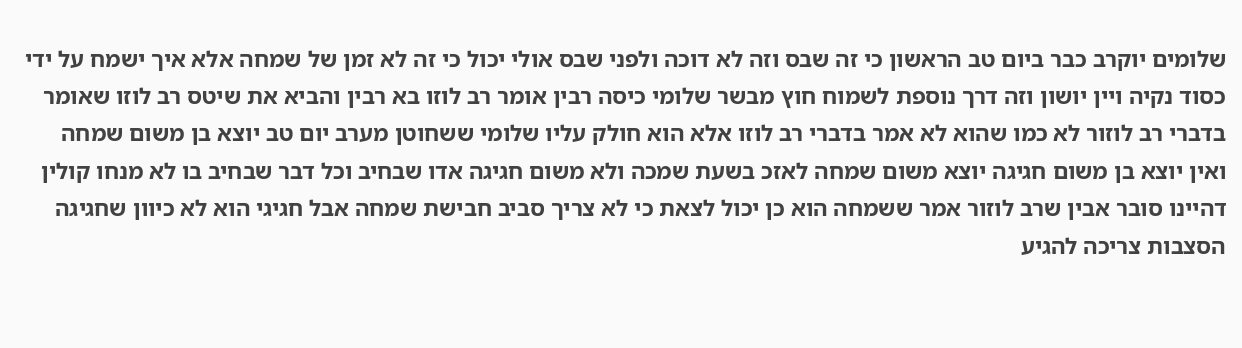שלומים יוקרב כבר ביום טב הראשון כי זה שבס וזה לא דוכה ולפני שבס אולי יכול כי זה לא זמן של שמחה אלא איך ישמח על ידי כסוד נקיה ויין יושון וזה דרך נוספת לשמוח חוץ מבשר שלומי כיסה רבין אומר רב לוזו בא רבין והביא את שיטס רב לוזו שאומר בדברי רב לוזור לא כמו שהוא לא אמר בדברי רב לוזו אלא הוא חולק עליו שלומי ששחוטן מערב יום טב יוצא בן משום שמחה ואין יוצא בן משום חגיגה יוצא משום שמחה לאזכ בשעת שמכה ולא משום חגיגה אדו שבחיב וכל דבר שבחיב בו לא מנחו קולין דהיינו סובר אבין שרב לוזור אמר ששמחה הוא כן יכול לצאת כי לא צריך סביב חבישת שמחה אבל חגיגי הוא לא כיוון שחגיגה הסצבות צריכה להגיע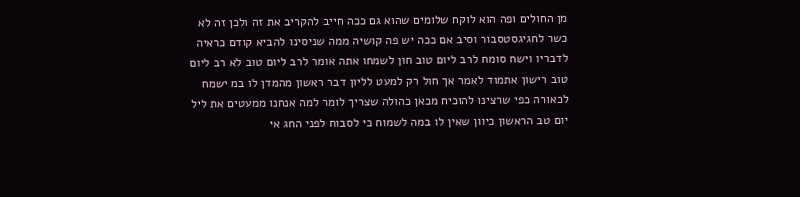מן החולים ופה הוא לוקח שלומים שהוא גם ככה חייב להקריב את זה ולכן זה לא כשר לחגיגסטסבור וסיב אם ככה יש פה קושיה ממה שניסינו להביא קודם כראיה לדבריו וישח סומח לרב ליום טוב חון לשמחו אתה אומר לרב ליום טוב לא רב ליום טוב רישון אתמוד לאמר אך חול רק למעט לליון דבר ראשון מהמדן לו במ ישמח לכאורה כפי שרצינו להוכיח מכאן כהולה שצריך לומר למה אנחנו ממעטים את ליל יום טב הראשון כיוון שאין לו במה לשמוח כי לסבוח לפני החג אי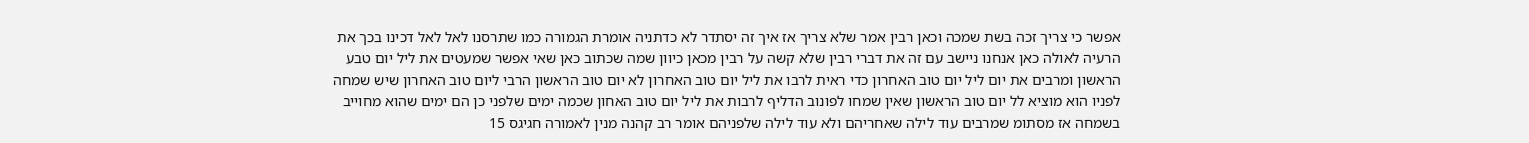אפשר כי צריך זכה בשת שמכה וכאן רבין אמר שלא צריך אז איך זה יסתדר לא כדתניה אומרת הגמורה כמו שתרסנו לאל לאל דכינו בכך את הרעיה לאולה כאן אנחנו ניישב עם זה את דברי רבין שלא קשה על רבין מכאן כיוון שמה שכתוב כאן שאי אפשר שמעטים את ליל יום טבע הראשון ומרבים את יום ליל יום טוב האחרון כדי ראית לרבו את ליל יום טוב האחרון לא יום טוב הראשון הרבי ליום טוב האחרון שיש שמחה לפניו הוא מוציא לל יום טוב הראשון שאין שמחו לפונוב הדליף לרבות את ליל יום טוב האחון שכמה ימים שלפני כן הם ימים שהוא מחוייב בשמחה אז מסתומ שמרבים עוד לילה שאחריהם ולא עוד לילה שלפניהם אומר רב קהנה מנין לאמורה חגיגס 15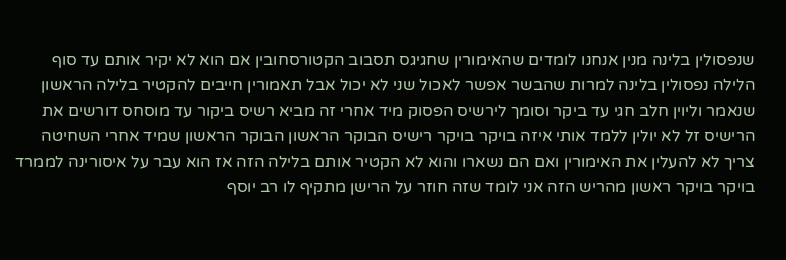שנפסולין בלינה מנין אנחנו לומדים שהאימורין שחגיגס תסבוב הקטורסחובין אם הוא לא יקיר אותם עד סוף הלילה נפסולין בלינה למרות שהבשר אפשר לאכול שני לא יכול אבל תאמורין חייבים להקטיר בלילה הראשון שנאמר וליוין חלב חגי עד ביקר וסומך לירשיס הפסוק מיד אחרי זה מביא רשיס ביקור עד מוסחס דורשים את הרישיס זל לא יולין ללמד אותי איזה בויקר בויקר רישיס הבוקר הראשון הבוקר הראשון שמיד אחרי השחיטה צריך לא להעלין את האימורין ואם הם נשארו והוא לא הקטיר אותם בלילה הזה אז הוא עבר על איסורינה לממרד בויקר בויקר ראשון מהריש הזה אני לומד שזה חוזר על הרישן מתקיף לו רב יוסף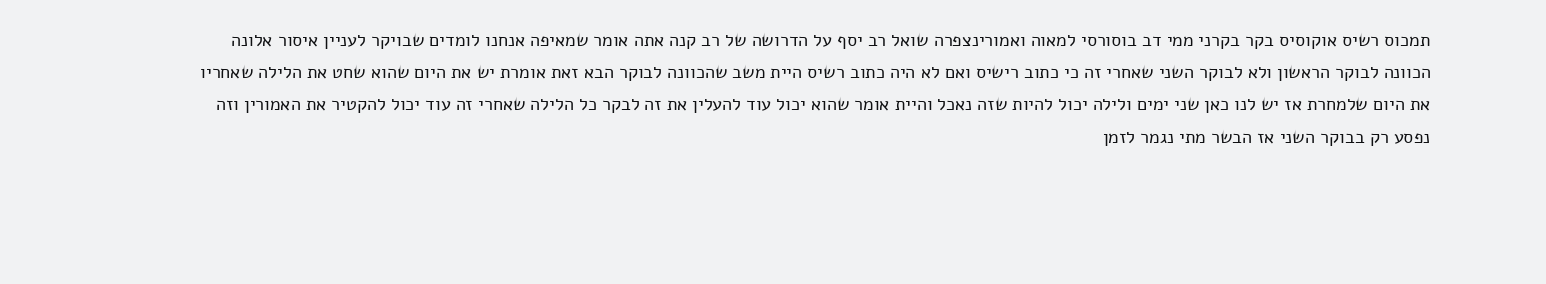תמכוס רשיס אוקוסיס בקר בקרני ממי דב בוסורסי למאוה ואמורינצפרה שואל רב יסף על הדרושה של רב קנה אתה אומר שמאיפה אנחנו לומדים שבויקר לעניין איסור אלונה הכוונה לבוקר הראשון ולא לבוקר השני שאחרי זה כי כתוב רישיס ואם לא היה כתוב רשיס היית משב שהכוונה לבוקר הבא זאת אומרת יש את היום שהוא שחט את הלילה שאחריו את היום שלמחרת אז יש לנו כאן שני ימים ולילה יכול להיות שזה נאכל והיית אומר שהוא יכול עוד להעלין את זה לבקר כל הלילה שאחרי זה עוד יכול להקטיר את האמורין וזה נפסע רק בבוקר השני אז הבשר מתי נגמר לזמן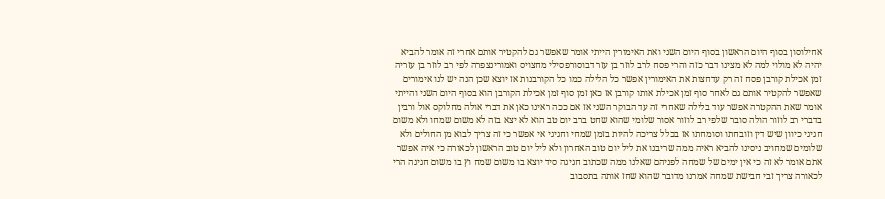אחילוסון בסוף היום הראשון בסוף היום השני ואת האימורין הייתי אומר שאפשר גם להקטיר אותם אחרי זה אומר להביא יהיה לא מולוי למה לא מצינו דבר כזה והרי פסח לרב לוזר בן עזר דבוסורפסילי מחצויס ואמורינצפרה לפי רב לוזר בן עזריה זמן אכילת קורבן פסח זה רק עדחצות את האימורין אפשר כל הלילה כמו כל הקורבנות אז יוצא שכן הנה יש לנו אימורים שאפשר להקטיר אותם גם לאחר סוף זמן אכילת אותו קורבן אז כאן זמן סוף זמן אכילת הקורבן הוא בסוף היום השני והייתי אומר שאת ההקטרה אפשר עוד בלילה שאחרי זה עד הבוקר השני אז אם ככה ראינו כאן את דברי אולה מחלוקס אול ורבין בדברי רב לוזור הולה סובר שלפי רב לוזור אסור שלומי שהוא שחט ברב יום טב הוא לא יצא בזה לא משום שמחו ולא משום חגיגי כיוון שיש דין וזובחתו וסומחתו אז בכלל צריכה להיות בזמן שמחי וחגיגי אי אפשר כי זה צריך לבוא מן החולים ולא שלומים שמחויב ניסינו להביא ראיה ממה שריבנו את ליל יום טוב האחרון ולא ליל יום טוב הראשון לכאורה כי איה אפשר אתם אומר לא זה כי אין ימים של שמחה לפניהם שאלנו ממה שכתוב חגיגה סיד יוצא בו משום שמח וץ בו משום חגיגה הרי לכאורה צריך זבי חבישת שמחה אמרנו מדובר שהוא שחז אותה בתסבוב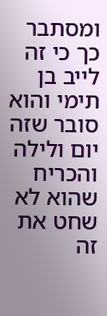ומסתבר כך כי זה לייב בן תימי והוא סובר שזה יום ולילה והכריח שהוא לא שחט את זה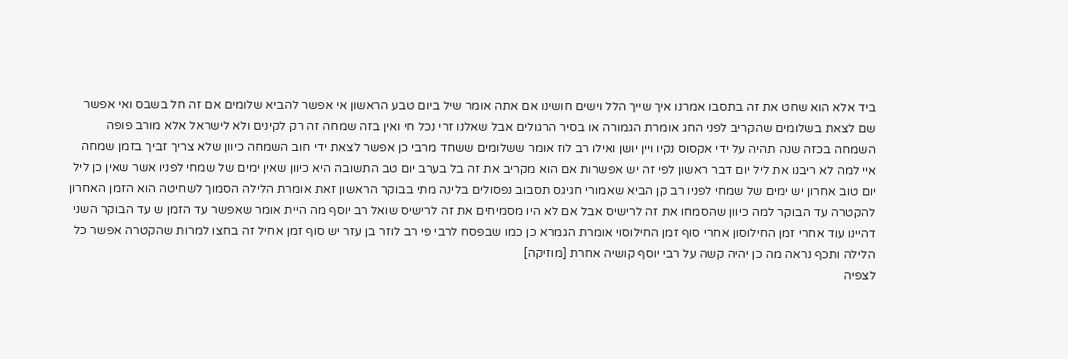ביד אלא הוא שחט את זה בתסבו אמרנו איך שייך הלל וישים חושינו אם אתה אומר שיל ביום טבע הראשון אי אפשר להביא שלומים אם זה חל בשבס ואי אפשר שם לצאת בשלומים שהקריב לפני החג אומרת הגמורה או בסיר הרגולים אבל שאלנו זרי נכל חי ואין בזה שמחה זה רק לקינים ולא לישראל אלא מורב פופה השמחה בכזה שנה תהיה על ידי אקסוס נקיו ויין יושן ואילו רב לוז אומר ששלומים ששחד מרבי כן אפשר לצאת ידי חוב השמחה כיוון שלא צריך זביך בזמן שמחה איי למה לא ריבנו את ליל יום דבר ראשון לפי זה יש אפשרות אם הוא מקריב את זה בל בערב יום טב התשובה היא כיוון שאין ימים של שמחי לפניו אשר שאין כן ליל יום טוב אחרון יש ימים של שמחי לפניו רב קן הביא שאמורי חגיגס תסבוב נפסולים בלינה מתי בבוקר הראשון זאת אומרת הלילה הסמוך לשחיטה הוא הזמן האחרון להקטרה עד הבוקר למה כיוון שהסמחו את זה לרישיס אבל אם לא היו מסמיחים את זה לרישיס שואל רב יוסף מה היית אומר שאפשר עד הזמן ש עד הבוקר השני דהיינו עוד אחרי זמן החילוסון אחרי סוף זמן החילוסוי אומרת הגמרא כן כמו שבפסח לרבי פי רב לוזר בן עזר יש סוף זמן אחיל זה בחצו למרות שהקטרה אפשר כל הלילה ותכף נראה מה כן יהיה קשה על רבי יוסף קושיה אחרת [מוזיקה]
לצפיה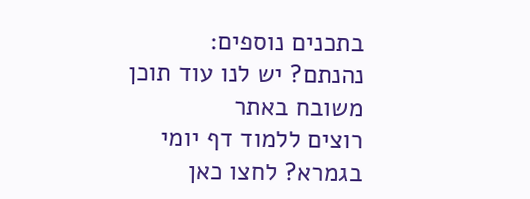בתכנים נוספים:
נהנתם? יש לנו עוד תוכן משובח באתר
רוצים ללמוד דף יומי בגמרא? לחצו כאן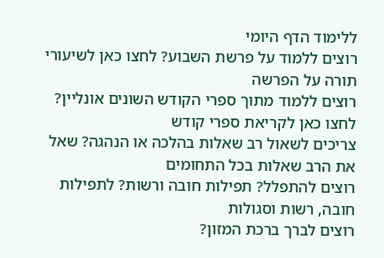ללימוד הדף היומי
רוצים ללמוד על פרשת השבוע? לחצו כאן לשיעורי תורה על הפרשה
רוצים ללמוד מתוך ספרי הקודש השונים אונליין? לחצו כאן לקריאת ספרי קודש
צריכים לשאול רב שאלות בהלכה או הנהגה? שאל את הרב שאלות בכל התחומים
רוצים להתפלל? תפילות חובה ורשות? לתפילות חובה, רשות וסגולות
רוצים לברך ברכת המזון?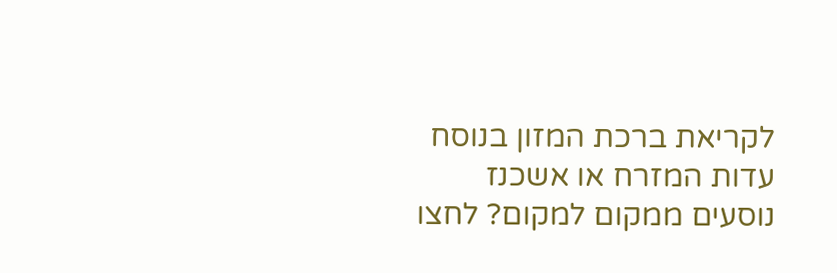לקריאת ברכת המזון בנוסח עדות המזרח או אשכנז
נוסעים ממקום למקום? לחצו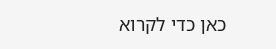כאן כדי לקרוא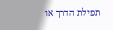תפילת הדרך או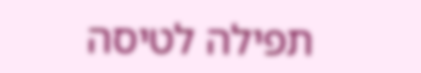תפילה לטיסה